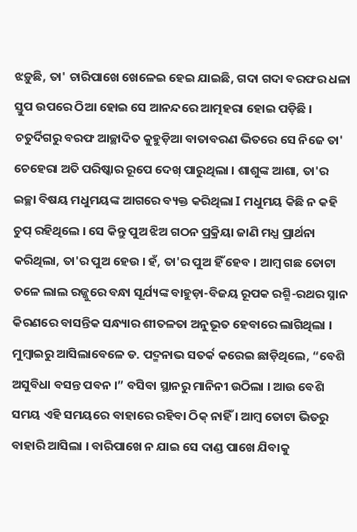ଝଡ଼ୁଛି, ତା' ଚାରିପାଖେ ଖେଳେଇ ହେଇ ଯାଇଛି, ଗଦା ଗଦା ବରଫର ଧଳା ସ୍ତୁପ ଉପରେ ଠିଆ ହୋଇ ସେ ଆନନ୍ଦରେ ଆତ୍ମହରା ହୋଇ ପଡ଼ିଛି । ଚତୁର୍ଦିଗରୁ ବରଫ ଆଚ୍ଛାଦିତ କୁହୁଡ଼ିଆ ବାତାବରଣ ଭିତରେ ସେ ନିଜେ ତା' ଚେହେରା ଅତି ପରିଷ୍କାର ରୂପେ ଦେଖ୍ ପାରୁଥିଲା । ଶାଶୁଙ୍କ ଆଶା, ତା'ର ଇଚ୍ଛା ବିଷୟ ମଧୁମୟଙ୍କ ଆଗରେ ବ୍ୟକ୍ତ କରିଥିଲା I ମଧୁମୟ କିଛି ନ କହି ଚୁପ୍ ରହିଥିଲେ । ସେ କିନ୍ତୁ ପୁଅ ଝିଅ ଗଠନ ପ୍ରକ୍ରିୟା ଜାଣି ମଧ୍ଯ ପ୍ରାର୍ଥନା କରିଥିଲା, ତା'ର ପୁଅ ହେଉ । ହଁ, ତା'ର ପୁଅ ହିଁ ହେବ । ଆମ୍ବ ଗଛ ତୋଟା ତଳେ ଲାଲ ରଜ୍ଜୁରେ ବନ୍ଧା ସୂର୍ଯ୍ୟଙ୍କ ବାହୁଡ଼ା-ବିଜୟ ରୂପକ ରଶ୍ମି-ରଥର ସ୍ନାନ କିରଣରେ ବାସନ୍ତିକ ସନ୍ଧ୍ୟାର ଶୀତଳତା ଅନୁଭୂତ ହେବାରେ ଲାଗିଥିଲା । ମୁମ୍ବାଇରୁ ଆସିଲାବେଳେ ଡ. ପଦ୍ମନାଭ ସତର୍କ କରେଇ ଛାଡ଼ିଥିଲେ, “ବେଶି ଅସୁବିଧା ବସନ୍ତ ପବନ ।” ବସିବା ସ୍ଥାନରୁ ମାନିନୀ ଉଠିଲା । ଆଉ ବେଶି ସମୟ ଏହି ସମୟରେ ବାହାରେ ରହିବା ଠିକ୍ ନାହିଁ । ଆମ୍ବ ତୋଟା ଭିତରୁ ବାହାରି ଆସିଲା । ବାରିପାଖେ ନ ଯାଇ ସେ ଦାଣ୍ଡ ପାଖେ ଯିବାକୁ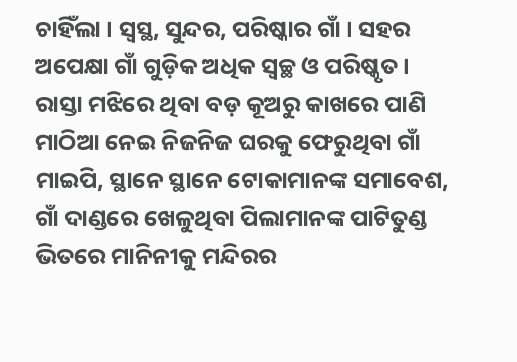ଚାହିଁଲା । ସ୍ବସ୍ଥ, ସୁନ୍ଦର, ପରିଷ୍କାର ଗାଁ । ସହର ଅପେକ୍ଷା ଗାଁ ଗୁଡ଼ିକ ଅଧିକ ସ୍ଵଚ୍ଛ ଓ ପରିଷ୍କୃତ । ରାସ୍ତା ମଝିରେ ଥିବା ବଡ଼ କୂଅରୁ କାଖରେ ପାଣି ମାଠିଆ ନେଇ ନିଜନିଜ ଘରକୁ ଫେରୁଥିବା ଗାଁ ମାଇପି, ସ୍ଥାନେ ସ୍ଥାନେ ଟୋକାମାନଙ୍କ ସମାବେଶ, ଗାଁ ଦାଣ୍ଡରେ ଖେଳୁଥିବା ପିଲାମାନଙ୍କ ପାଟିତୁଣ୍ଡ ଭିତରେ ମାନିନୀକୁ ମନ୍ଦିରର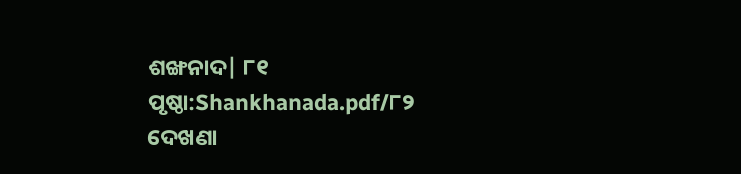ଶଙ୍ଖନାଦ| ୮୧
ପୃଷ୍ଠା:Shankhanada.pdf/୮୨
ଦେଖଣା